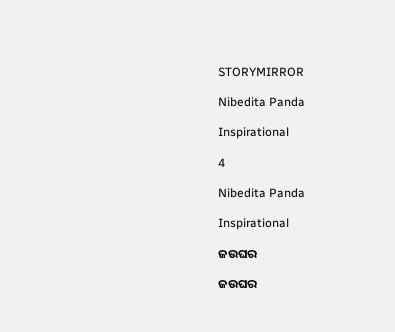STORYMIRROR

Nibedita Panda

Inspirational

4

Nibedita Panda

Inspirational

ଜଉଘର

ଜଉଘର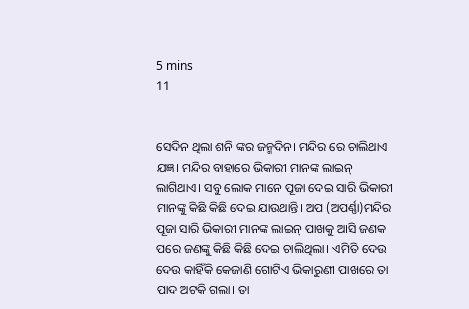5 mins
11


ସେଦିନ ଥିଲା ଶନି ଙ୍କର ଜନ୍ମଦିନ। ମନ୍ଦିର ରେ ଚାଲିଥାଏ ଯଜ୍ଞ। ମନ୍ଦିର ବାହାରେ ଭିକାରୀ ମାନଙ୍କ ଲାଇନ୍ ଲାଗିଥାଏ। ସବୁ ଲୋକ ମାନେ ପୂଜା ଦେଇ ସାରି ଭିକାରୀ ମାନଙ୍କୁ କିଛି କିଛି ଦେଇ ଯାଉଥାନ୍ତି। ଅପ (ଅପର୍ଣ୍ଣା)ମନ୍ଦିର ପୂଜା ସାରି ଭିକାରୀ ମାନଙ୍କ ଲାଇନ୍ ପାଖକୁ ଆସି ଜଣକ ପରେ ଜଣଙ୍କୁ କିଛି କିଛି ଦେଇ ଚାଲିଥିଲା। ଏମିତି ଦେଉ ଦେଉ କାହିଁକି କେଜାଣି ଗୋଟିଏ ଭିକାରୁଣୀ ପାଖରେ ତା ପାଦ ଅଟକି ଗଲା। ତା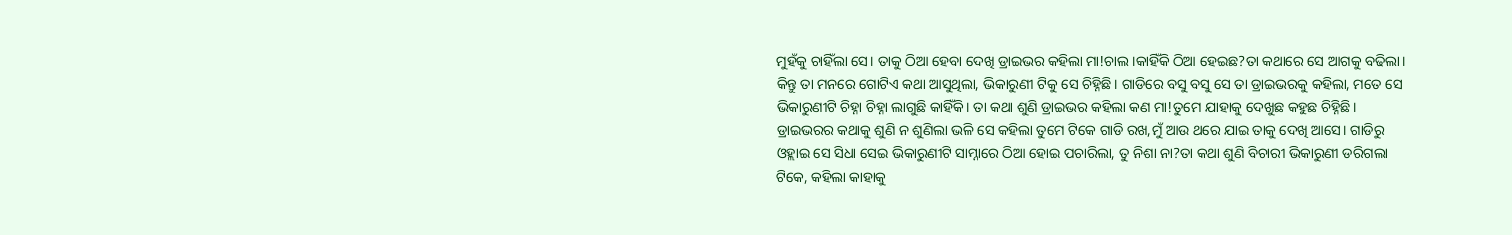ମୁହଁକୁ ଚାହିଁଲା ସେ। ତାକୁ ଠିଆ ହେବା ଦେଖି ଡ୍ରାଇଭର କହିଲା ମା!ଚାଲ ।କାହିଁକି ଠିଆ ହେଇଛ?ତା କଥାରେ ସେ ଆଗକୁ ବଢିଲା। କିନ୍ତୁ ତା ମନରେ ଗୋଟିଏ କଥା ଆସୁଥିଲା, ଭିକାରୁଣୀ ଟିକୁ ସେ ଚିହ୍ନିଛି। ଗାଡିରେ ବସୁ ବସୁ ସେ ତା ଡ୍ରାଇଭରକୁ କହିଲା, ମତେ ସେ ଭିକାରୁଣୀଟି ଚିହ୍ନା ଚିହ୍ନା ଲାଗୁଛି କାହିଁକି। ତା କଥା ଶୁଣି ଡ୍ରାଇଭର କହିଲା କଣ ମା!ତୁମେ ଯାହାକୁ ଦେଖୁଛ କହୁଛ ଚିହ୍ନିଛି। ଡ୍ରାଇଭରର କଥାକୁ ଶୁଣି ନ ଶୁଣିଲା ଭଳି ସେ କହିଲା ତୁମେ ଟିକେ ଗାଡି ରଖ,ମୁଁ ଆଉ ଥରେ ଯାଇ ତାକୁ ଦେଖି ଆସେ। ଗାଡିରୁ ଓହ୍ଲାଇ ସେ ସିଧା ସେଇ ଭିକାରୁଣୀଟି ସାମ୍ନାରେ ଠିଆ ହୋଇ ପଚାରିଲା, ତୁ ନିଶା ନା?ତା କଥା ଶୁଣି ବିଚାରୀ ଭିକାରୁଣୀ ଡରିଗଲା ଟିକେ, କହିଲା କାହାକୁ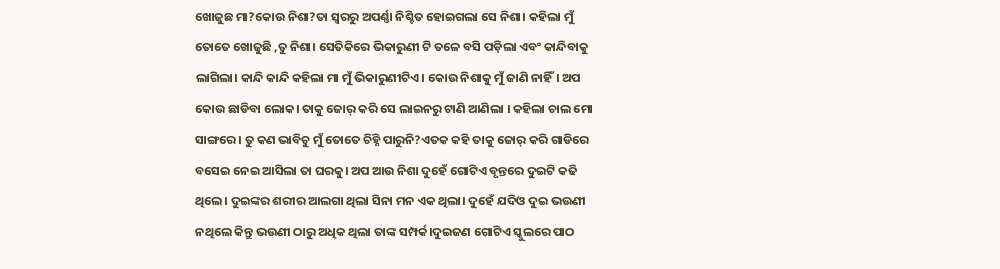ଖୋଜୁଛ ମା?କୋଉ ନିଶା?ତା ସ୍ଵରରୁ ଅପର୍ଣ୍ଣା ନିଶ୍ଚିତ ହୋଇଗଲା ସେ ନିଶା। କହିଲା ମୁଁ ତୋତେ ଖୋଜୁଛି ,ତୁ ନିଶା। ସେତିକିରେ ଭିକାରୁଣୀ ଟି ତଳେ ବସି ପଡ଼ିଲା ଏବଂ କାନ୍ଦିବାକୁ ଲାଗିଲା। କାନ୍ଦି କାନ୍ଦି କହିଲା ମା ମୁଁ ଭିକାରୁଣୀଟିଏ। କୋଉ ନିଶାକୁ ମୁଁ ଜାଣି ନାହିଁ। ଅପ କୋଉ ଛାଡିବା ଲୋକ। ତାକୁ ଜୋର୍ କରି ସେ ଲାଇନରୁ ଟାଣି ଆଣିଲା । କହିଲା ଚାଲ ମୋ ସାଙ୍ଗରେ। ତୁ କଣ ଭାବିଚୁ ମୁଁ ତୋତେ ଚିହ୍ନି ପାରୁନି?ଏତକ କହି ତାକୁ ଜୋର୍ କରି ଗାଡିରେ ବସେଇ ନେଇ ଆସିଲା ତା ଘରକୁ। ଅପ ଆଉ ନିଶା ଦୁହେଁ ଗୋଟିଏ ବୃନ୍ତରେ ଦୁଇଟି କଢି ଥିଲେ। ଦୁଇଙ୍କର ଶରୀର ଆଲଗା ଥିଲା ସିନା ମନ ଏକ ଥିଲା। ଦୁହେଁ ଯଦିଓ ଦୁଇ ଭଉଣୀ ନଥିଲେ କିନ୍ତୁ ଭଉଣୀ ଠାରୁ ଅଧିକ ଥିଲା ତାଙ୍କ ସମ୍ପର୍କ।ଦୁଇଜଣ ଗୋଟିଏ ସ୍କୁଲରେ ପାଠ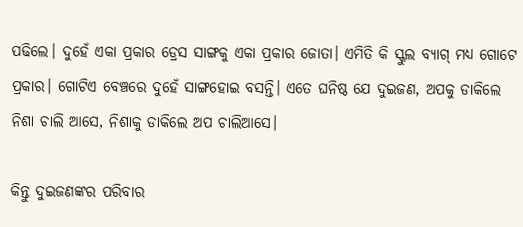ପଢିଲେ। ଦୁହେଁ ଏକା ପ୍ରକାର ଡ୍ରେସ ସାଙ୍ଗକୁ ଏକା ପ୍ରକାର ଜୋତା। ଏମିତି କି ସ୍କୁଲ ବ୍ୟାଗ୍ ମଧ୍ୟ ଗୋଟେ ପ୍ରକାର। ଗୋଟିଏ ବେଞ୍ଚରେ ଦୁହେଁ ସାଙ୍ଗହୋଇ ବସନ୍ତି। ଏତେ ଘନିଷ୍ଠ ଯେ ଦୁଇଜଣ, ଅପକୁ ଡାକିଲେ ନିଶା ଚାଲି ଆସେ, ନିଶାକୁ ଡାକିଲେ ଅପ ଚାଲିଆସେ।

କିନ୍ତୁ ଦୁଇଜଣଙ୍କର ପରିବାର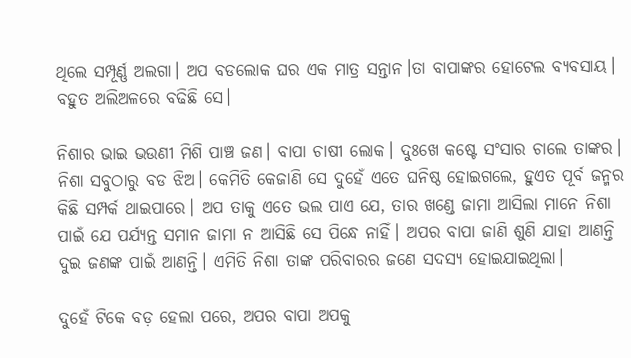ଥିଲେ ସମ୍ପୂର୍ଣ୍ଣ ଅଲଗା। ଅପ ବଡଲୋକ ଘର ଏକ ମାତ୍ର ସନ୍ତାନ।ତା ବାପାଙ୍କର ହୋଟେଲ ବ୍ୟବସାୟ। ବହୁତ ଅଲିଅଳରେ ବଢିଛି ସେ।

ନିଶାର ଭାଇ ଭଉଣୀ ମିଶି ପାଞ୍ଚ ଜଣ। ବାପା ଚାଷୀ ଲୋକ। ଦୁଃଖେ କଷ୍ଟେ ସଂସାର ଚାଲେ ତାଙ୍କର। ନିଶା ସବୁଠାରୁ ବଡ ଝିଅ। କେମିତି କେଜାଣି ସେ ଦୁହେଁ ଏତେ ଘନିଷ୍ଠ ହୋଇଗଲେ, ହୁଏତ ପୂର୍ବ ଜନ୍ମର କିଛି ସମ୍ପର୍କ ଥାଇପାରେ। ଅପ ତାକୁ ଏତେ ଭଲ ପାଏ ଯେ, ତାର ଖଣ୍ଡେ ଜାମା ଆସିଲା ମାନେ ନିଶା ପାଇଁ ଯେ ପର୍ଯ୍ୟନ୍ତ ସମାନ ଜାମା ନ ଆସିଛି ସେ ପିନ୍ଧେ ନାହିଁ। ଅପର ବାପା ଜାଣି ଶୁଣି ଯାହା ଆଣନ୍ତି ଦୁଇ ଜଣଙ୍କ ପାଇଁ ଆଣନ୍ତି। ଏମିତି ନିଶା ତାଙ୍କ ପରିବାରର ଜଣେ ସଦସ୍ୟ ହୋଇଯାଇଥିଲା।

ଦୁହେଁ ଟିକେ ବଡ଼ ହେଲା ପରେ, ଅପର ବାପା ଅପକୁ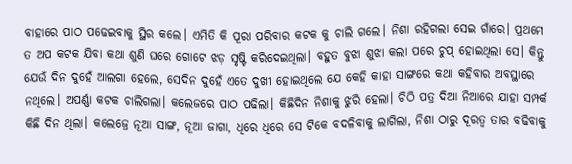ବାହାରେ ପାଠ ପଢେଇବାକୁ ସ୍ଥିର କଲେ। ଏମିତି କି ପୂରା ପରିବାର କଟକ କୁ ଚାଲି ଗଲେ। ନିଶା ରହିଗଲା ସେଇ ଗାଁରେ। ପ୍ରଥମେ ତ ଅପ କଟକ ଯିବା କଥା ଶୁଣି ଘରେ ଗୋଟେ ଝଡ଼ ସୃଷ୍ଟି କରିଦେଇଥିଲା। ବହୁତ ବୁଝା ଶୁଝା କଲା ପରେ ଚୁପ୍ ହୋଇଥିଲା ସେ। କିନ୍ତୁ ଯେଉଁ ଦିନ ଦୁହେଁ ଆଲଗା ହେଲେ, ସେଦିନ ଦୁହେଁ ଏତେ ଦୁଖୀ ହୋଇଥିଲେ ଯେ କେହି କାହା ସାଙ୍ଗରେ କଥା କହିବାର ଅବସ୍ଥାରେ ନଥିଲେ। ଅପର୍ଣ୍ଣା କଟକ ଚାଲିଗଲା। କଲେଜରେ ପାଠ ପଢିଲା। କିଛିଦିନ ନିଶାକୁ ଝୁରି ହେଲା। ଚିଠି ପତ୍ର ଦିଆ ନିଆରେ ଯାହା ସମ୍ପର୍କ କିଛି ଦିନ ଥିଲା। କଲେଜ୍ରେ ନୂଆ ସାଙ୍ଗ, ନୂଆ ଜାଗା, ଧିରେ ଧିରେ ସେ ଟିକେ ବଦଳିବାକୁ ଲାଗିଲା, ନିଶା ଠାରୁ ଦୂରତ୍ୱ ତାର ବଢିବାକୁ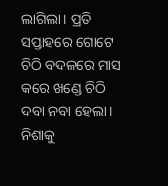ଲାଗିଲା। ପ୍ରତି ସପ୍ତାହରେ ଗୋଟେ ଚିଠି ବଦଳରେ ମାସ କରେ ଖଣ୍ଡେ ଚିଠି ଦବା ନବା ହେଲା। ନିଶାକୁ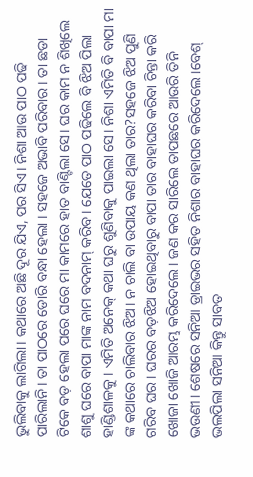ଭୁଲିବାକୁ ଲାଗିଲା। କଥାରେ ଅଛି ଦୂର ଯିଏ, ପର ସିଏ। ନିଶା ଆଉ ପାଠ ପଢି ପାରିଲାନି। ତା ପାଠରେ ଡୋରି ବନ୍ଧା ହେଲା । ସହଜେ ଅଭାବି ପରିବାର। ତା ଛଡା ଟିକେ ବଡ଼ ହେଲା ପରେ ଘରେ ମା କାମରେ ହାତ ବାଣ୍ଟିଲା ସେ। ଘର କାମ ନ ଶିଖିଲେ ଶାଶୁ ଘରେ ବାପା ମାଙ୍କ ନାମ ବଦନାମ୍ କରିବ। ଯେତେ ପାଠ ପଢିଲେ ବି ଝିଅ ପିଲା ହାଣ୍ଡିଶାଳକୁ । ଏମିତି ଅନେକ୍ କଥା ଘରୁ ଶୁଣିବାକୁ ପାଇଲା ସେ। ନିଶା ଏମିତି ବି ବାପା ମା ଙ୍କ କଥାରେ ଚାଲିବାର ଝିଅ। ନ ଚାଲି ବା ଉପାୟ କଣ ଥିଲା ତାର?ସହଜେ ଝିଅ ପୁଣି ଗରିବ ଘର। ଘରର ବଡ଼ଝିଅ ହୋଇଥିବାରୁ ବାପା ତାର ବାହାଘର କରିବା ଚିନ୍ତା କରି ଖୋଜା ଖୋଜି ଆରମ୍ଭ କରିଦେଲେ। ଜଣ କର ସାରିଲେ ତାପଛରେ ଆଉରି ତିନି ଭଉଣୀ। ଶେଷରେ ସନିଆ ଡ୍ରାଇଭର ସହିତ ନିଶାର ବାହାଘର କରିଦେଲେ।ବେଶ୍ ଭଲପିଲା ସନିଆ କିନ୍ତୁ ସାବତ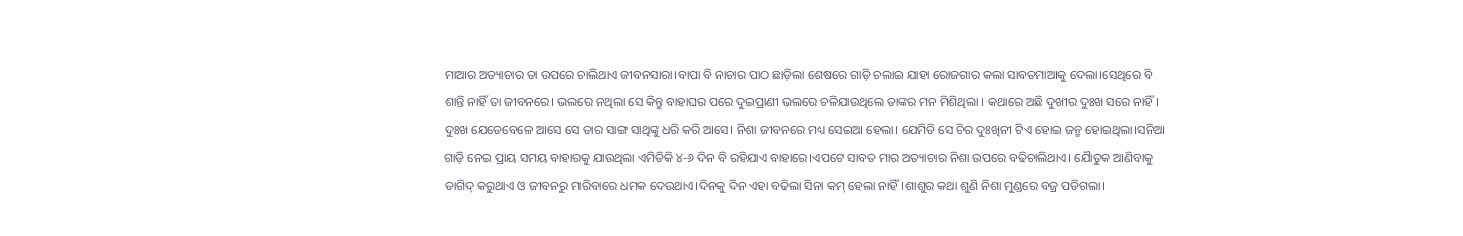ମାଆର ଅତ୍ୟାଚାର ତା ଉପରେ ଚାଲିଥାଏ ଜୀବନସାରା।ବାପା ବି ନାଚାର ପାଠ ଛାଡ଼ିଲା ଶେଷରେ ଗାଡ଼ି ଚଲାଇ ଯାହା ରୋଜଗାର କଲା ସାବତମାଆକୁ ଦେଲା।ସେଥିରେ ବି ଶାନ୍ତି ନାହିଁ ତା ଜୀବନରେ। ଭଲରେ ନଥିଲା ସେ କିନ୍ତୁ ବାହାଘର ପରେ ଦୁଇପ୍ରାଣୀ ଭଲରେ ଚଳିଯାଉଥିଲେ ତାଙ୍କର ମନ ମିଶିଥିଲା । କଥାରେ ଅଛି ଦୁଖୀର ଦୁଃଖ ସରେ ନାହିଁ। ଦୁଃଖ ଯେତେବେଳେ ଆସେ ସେ ତାର ସାଙ୍ଗ ସାଥିଙ୍କୁ ଧରି କରି ଆସେ। ନିଶା ଜୀବନରେ ମଧ୍ୟ ସେଇଆ ହେଲା। ଯେମିତି ସେ ଚିର ଦୁଃଖିନୀ ଟିଏ ହୋଇ ଜନ୍ମ ହୋଇଥିଲା।ସନିଆ ଗାଡ଼ି ନେଇ ପ୍ରାୟ ସମୟ ବାହାରକୁ ଯାଉଥିଲା ଏମିତିକି ୪-୬ ଦିନ ବି ରହିଯାଏ ବାହାରେ।ଏପଟେ ସାବତ ମାର ଅତ୍ୟାଚାର ନିଶା ଉପରେ ବଢିଚାଲିଥାଏ। ଯୈାତୁକ ଆଣିବାକୁ ତାଗିଦ୍ କରୁଥାଏ ଓ ଜୀବନରୁ ମାରିବାରେ ଧମକ ଦେଉଥାଏ।ଦିନକୁ ଦିନ ଏହା ବଢିଲା ସିନା କମ୍ ହେଲା ନାହିଁ।ଶାଶୁର କଥା ଶୁଣି ନିଶା ମୁଣ୍ଡରେ ବଜ୍ର ପଡିଗଲା।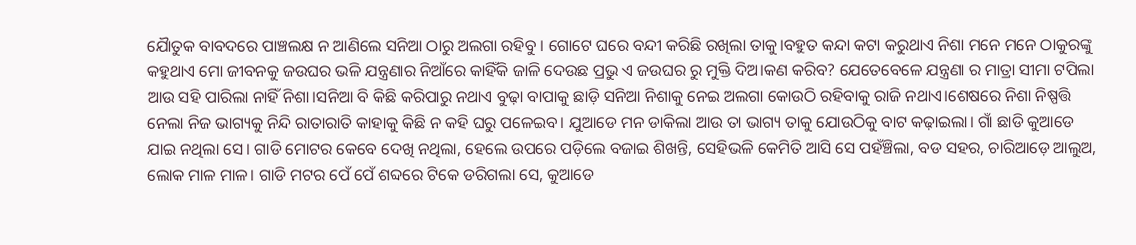ଯୈାତୁକ ବାବଦରେ ପାଞ୍ଚଲକ୍ଷ ନ ଆଣିଲେ ସନିଆ ଠାରୁ ଅଲଗା ରହିବୁ । ଗୋଟେ ଘରେ ବନ୍ଦୀ କରିଛି ରଖିଲା ତାକୁ।ବହୁତ କନ୍ଦା କଟା କରୁଥାଏ ନିଶା ମନେ ମନେ ଠାକୁରଙ୍କୁ କହୁଥାଏ ମୋ ଜୀବନକୁ ଜଉଘର ଭଳି ଯନ୍ତ୍ରଣାର ନିଆଁରେ କାହିଁକି ଜାଳି ଦେଉଛ ପ୍ରଭୁ ଏ ଜଉଘର ରୁ ମୁକ୍ତି ଦିଅ।କଣ କରିବ? ଯେତେବେଳେ ଯନ୍ତ୍ରଣା ର ମାତ୍ରା ସୀମା ଟପିଲା ଆଉ ସହି ପାରିଲା ନାହିଁ ନିଶା।ସନିଆ ବି କିଛି କରିପାରୁ ନଥାଏ ବୁଢ଼ା ବାପାକୁ ଛାଡ଼ି ସନିଆ ନିଶାକୁ ନେଇ ଅଲଗା କୋଉଠି ରହିବାକୁ ରାଜି ନଥାଏ।ଶେଷରେ ନିଶା ନିଷ୍ପତ୍ତି ନେଲା ନିଜ ଭାଗ୍ୟକୁ ନିନ୍ଦି ରାତାରାତି କାହାକୁ କିଛି ନ କହି ଘରୁ ପଳେଇବ। ଯୁଆଡେ ମନ ଡାକିଲା ଆଉ ତା ଭାଗ୍ୟ ତାକୁ ଯୋଉଠିକୁ ବାଟ କଢ଼ାଇଲା। ଗାଁ ଛାଡି କୁଆଡେ ଯାଇ ନଥିଲା ସେ। ଗାଡି ମୋଟର କେବେ ଦେଖି ନଥିଲା, ହେଲେ ଉପରେ ପଡ଼ିଲେ ବଜାଇ ଶିଖନ୍ତି, ସେହିଭଳି କେମିତି ଆସି ସେ ପହଁଞ୍ଚିଲା, ବଡ ସହର, ଚାରିଆଡ଼େ ଆଲୁଅ, ଲୋକ ମାଳ ମାଳ। ଗାଡି ମଟର ପେଁ ପେଁ ଶବ୍ଦରେ ଟିକେ ଡରିଗଲା ସେ, କୁଆଡେ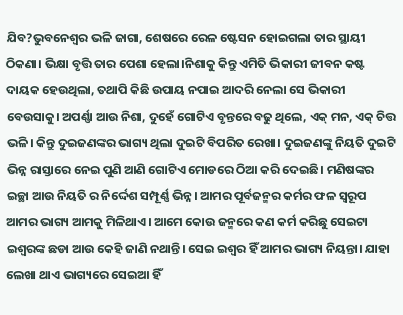ଯିବ?ଭୁବନେଶ୍ବର ଭଳି ଜାଗା, ଶେଷରେ ରେଳ ଷ୍ଟେସନ ହୋଇଗଲା ତାର ସ୍ଥାୟୀ ଠିକଣା। ଭିକ୍ଷା ବୃତ୍ତି ତାର ପେଶା ହେଲା।ନିଶାକୁ କିନ୍ତୁ ଏମିତି ଭିକାରୀ ଜୀବନ କଷ୍ଟ ଦାୟକ ହେଉଥିଲା, ତଥାପି କିଛି ଉପାୟ ନପାଇ ଆଦରି ନେଲା ସେ ଭିକାରୀ ବେଉସାକୁ। ଅପର୍ଣ୍ଣା ଆଉ ନିଶା, ଦୁହେଁ ଗୋଟିଏ ବୃନ୍ତରେ ବଢୁ ଥିଲେ, ଏକ୍ ମନ, ଏକ୍ ଚିତ୍ତ ଭଳି। କିନ୍ତୁ ଦୁଇଜଣଙ୍କର ଭାଗ୍ୟ ଥିଲା ଦୁଇଟି ବିପରିତ ରେଖା। ଦୁଇଜଣଙ୍କୁ ନିୟତି ଦୁଇଟି ଭିନ୍ନ ରାସ୍ତାରେ ନେଇ ପୁଣି ଆଣି ଗୋଟିଏ ମୋଡରେ ଠିଆ କରି ଦେଇଛି। ମଣିଷଙ୍କର ଇଚ୍ଛା ଆଉ ନିୟତି ର ନିର୍ଦ୍ଦେଶ ସମ୍ପୂର୍ଣ୍ଣ ଭିନ୍ନ। ଆମର ପୂର୍ବଜନ୍ମର କର୍ମର ଫଳ ସ୍ଵରୂପ ଆମର ଭାଗ୍ୟ ଆମକୁ ମିଳିଥାଏ। ଆମେ କୋଉ ଜନ୍ମରେ କଣ କର୍ମ କରିଛୁ ସେଇଟା ଇଶ୍ଵରଙ୍କ ଛଡା ଆଉ କେହି ଜାଣି ନଥାନ୍ତି। ସେଇ ଇଶ୍ଵର ହିଁ ଆମର ଭାଗ୍ୟ ନିୟନ୍ତା। ଯାହା ଲେଖା ଥାଏ ଭାଗ୍ୟରେ ସେଇଆ ହିଁ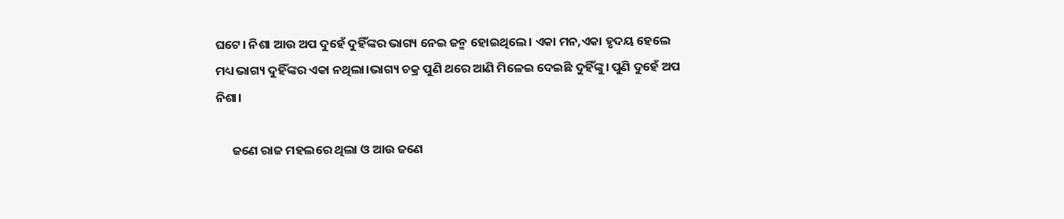ଘଟେ। ନିଶା ଆଉ ଅପ ଦୁହେଁ ଦୁହିଁଙ୍କର ଭାଗ୍ୟ ନେଇ ଜନ୍ମ ହୋଇଥିଲେ। ଏକା ମନ,ଏକା ହୃଦୟ ହେଲେ ମଧ୍ୟ ଭାଗ୍ୟ ଦୁହିଁଙ୍କର ଏକା ନଥିଲା।ଭାଗ୍ୟ ଚକ୍ର ପୁଣି ଥରେ ଆଣି ମିଳେଇ ଦେଇଛି ଦୁହିଁଙ୍କୁ। ପୁଣି ଦୁହେଁ ଅପ ନିଶା।

      ଜଣେ ରାଜ ମହଲରେ ଥିଲା ଓ ଆଉ ଜଣେ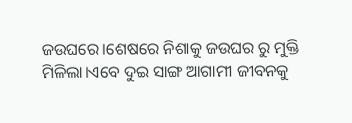ଜଉଘରେ।ଶେଷରେ ନିଶାକୁ ଜଉଘର ରୁ ମୁକ୍ତି ମିଳିଲା।ଏବେ ଦୁଇ ସାଙ୍ଗ ଆଗାମୀ ଜୀବନକୁ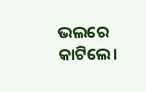ଭଲରେ କାଟିଲେ।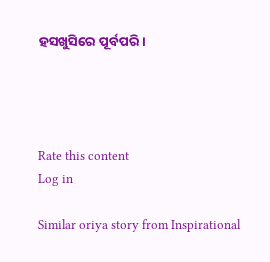ହସଖୁସିରେ ପୂର୍ବପରି।




Rate this content
Log in

Similar oriya story from Inspirational